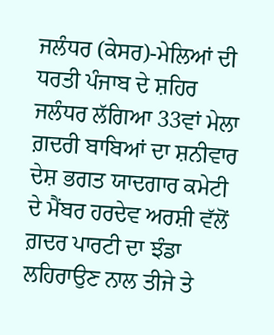ਜਲੰਧਰ (ਕੇਸਰ)-ਮੇਲਿਆਂ ਦੀ ਧਰਤੀ ਪੰਜਾਬ ਦੇ ਸ਼ਹਿਰ ਜਲੰਧਰ ਲੱਗਿਆ 33ਵਾਂ ਮੇਲਾ ਗ਼ਦਰੀ ਬਾਬਿਆਂ ਦਾ ਸ਼ਨੀਵਾਰ ਦੇਸ਼ ਭਗਤ ਯਾਦਗਾਰ ਕਮੇਟੀ ਦੇ ਮੈਂਬਰ ਹਰਦੇਵ ਅਰਸ਼ੀ ਵੱਲੋਂ ਗ਼ਦਰ ਪਾਰਟੀ ਦਾ ਝੰਡਾ ਲਹਿਰਾਉਣ ਨਾਲ ਤੀਜੇ ਤੇ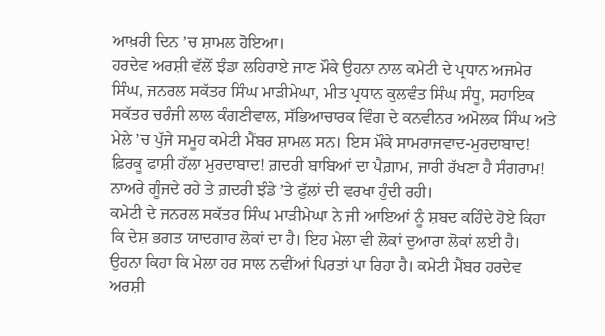ਆਖ਼ਰੀ ਦਿਨ ’ਚ ਸ਼ਾਮਲ ਹੋਇਆ।
ਹਰਦੇਵ ਅਰਸ਼ੀ ਵੱਲੋਂ ਝੰਡਾ ਲਹਿਰਾਏ ਜਾਣ ਮੌਕੇ ਉਹਨਾ ਨਾਲ ਕਮੇਟੀ ਦੇ ਪ੍ਰਧਾਨ ਅਜਮੇਰ ਸਿੰਘ, ਜਨਰਲ ਸਕੱਤਰ ਸਿੰਘ ਮਾੜੀਮੇਘਾ, ਮੀਤ ਪ੍ਰਧਾਨ ਕੁਲਵੰਤ ਸਿੰਘ ਸੰਧੂ, ਸਹਾਇਕ ਸਕੱਤਰ ਚਰੰਜੀ ਲਾਲ ਕੰਗਣੀਵਾਲ, ਸੱਭਿਆਚਾਰਕ ਵਿੰਗ ਦੇ ਕਨਵੀਨਰ ਅਮੋਲਕ ਸਿੰਘ ਅਤੇ ਮੇਲੇ ’ਚ ਪੁੱਜੇ ਸਮੂਹ ਕਮੇਟੀ ਮੈਂਬਰ ਸ਼ਾਮਲ ਸਨ। ਇਸ ਮੌਕੇ ਸਾਮਰਾਜਵਾਦ-ਮੁਰਦਾਬਾਦ! ਫ਼ਿਰਕੂ ਫਾਸ਼ੀ ਹੱਲਾ ਮੁਰਦਾਬਾਦ! ਗ਼ਦਰੀ ਬਾਬਿਆਂ ਦਾ ਪੈਗ਼ਾਮ, ਜਾਰੀ ਰੱਖਣਾ ਹੈ ਸੰਗਰਾਮ! ਨਾਅਰੇ ਗੂੰਜਦੇ ਰਹੇ ਤੇ ਗ਼ਦਰੀ ਝੰਡੇ ’ਤੇ ਫੁੱਲਾਂ ਦੀ ਵਰਖਾ ਹੁੰਦੀ ਰਹੀ।
ਕਮੇਟੀ ਦੇ ਜਨਰਲ ਸਕੱਤਰ ਸਿੰਘ ਮਾੜੀਮੇਘਾ ਨੇ ਜੀ ਆਇਆਂ ਨੂੰ ਸ਼ਬਦ ਕਹਿੰਦੇ ਹੋਏ ਕਿਹਾ ਕਿ ਦੇਸ਼ ਭਗਤ ਯਾਦਗਾਰ ਲੋਕਾਂ ਦਾ ਹੈ। ਇਹ ਮੇਲਾ ਵੀ ਲੋਕਾਂ ਦੁਆਰਾ ਲੋਕਾਂ ਲਈ ਹੈ। ਉਹਨਾ ਕਿਹਾ ਕਿ ਮੇਲਾ ਹਰ ਸਾਲ ਨਵੀਂਆਂ ਪਿਰਤਾਂ ਪਾ ਰਿਹਾ ਹੈ। ਕਮੇਟੀ ਮੈਂਬਰ ਹਰਦੇਵ ਅਰਸ਼ੀ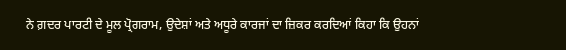ਨੇ ਗ਼ਦਰ ਪਾਰਟੀ ਦੇ ਮੂਲ ਪ੍ਰੋਗਰਾਮ, ਉਦੇਸ਼ਾਂ ਅਤੇ ਅਧੂਰੇ ਕਾਰਜਾਂ ਦਾ ਜ਼ਿਕਰ ਕਰਦਿਆਂ ਕਿਹਾ ਕਿ ਉਹਨਾਂ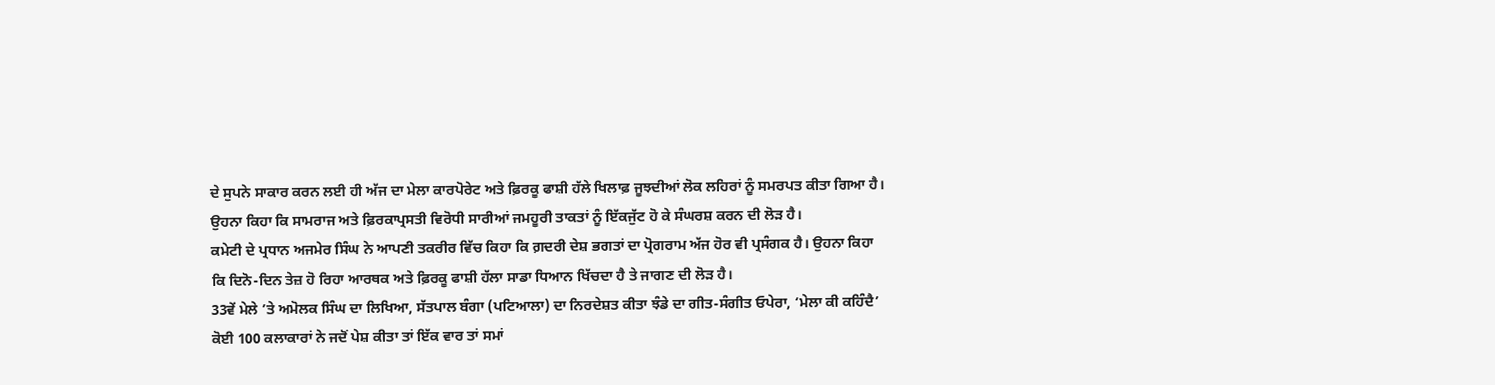ਦੇ ਸੁਪਨੇ ਸਾਕਾਰ ਕਰਨ ਲਈ ਹੀ ਅੱਜ ਦਾ ਮੇਲਾ ਕਾਰਪੋਰੇਟ ਅਤੇ ਫ਼ਿਰਕੂ ਫਾਸ਼ੀ ਹੱਲੇ ਖਿਲਾਫ਼ ਜੂਝਦੀਆਂ ਲੋਕ ਲਹਿਰਾਂ ਨੂੰ ਸਮਰਪਤ ਕੀਤਾ ਗਿਆ ਹੈ। ਉਹਨਾ ਕਿਹਾ ਕਿ ਸਾਮਰਾਜ ਅਤੇ ਫ਼ਿਰਕਾਪ੍ਰਸਤੀ ਵਿਰੋਧੀ ਸਾਰੀਆਂ ਜਮਹੂਰੀ ਤਾਕਤਾਂ ਨੂੰ ਇੱਕਜੁੱਟ ਹੋ ਕੇ ਸੰਘਰਸ਼ ਕਰਨ ਦੀ ਲੋੜ ਹੈ।
ਕਮੇਟੀ ਦੇ ਪ੍ਰਧਾਨ ਅਜਮੇਰ ਸਿੰਘ ਨੇ ਆਪਣੀ ਤਕਰੀਰ ਵਿੱਚ ਕਿਹਾ ਕਿ ਗ਼ਦਰੀ ਦੇਸ਼ ਭਗਤਾਂ ਦਾ ਪ੍ਰੋਗਰਾਮ ਅੱਜ ਹੋਰ ਵੀ ਪ੍ਰਸੰਗਕ ਹੈ। ਉਹਨਾ ਕਿਹਾ ਕਿ ਦਿਨੋ-ਦਿਨ ਤੇਜ਼ ਹੋ ਰਿਹਾ ਆਰਥਕ ਅਤੇ ਫ਼ਿਰਕੂ ਫਾਸ਼ੀ ਹੱਲਾ ਸਾਡਾ ਧਿਆਨ ਖਿੱਚਦਾ ਹੈ ਤੇ ਜਾਗਣ ਦੀ ਲੋੜ ਹੈ।
33ਵੇਂ ਮੇਲੇ ’ਤੇ ਅਮੋਲਕ ਸਿੰਘ ਦਾ ਲਿਖਿਆ, ਸੱਤਪਾਲ ਬੰਗਾ (ਪਟਿਆਲਾ) ਦਾ ਨਿਰਦੇਸ਼ਤ ਕੀਤਾ ਝੰਡੇ ਦਾ ਗੀਤ-ਸੰਗੀਤ ਓਪੇਰਾ, ‘ਮੇਲਾ ਕੀ ਕਹਿੰਦੈ’ ਕੋਈ 100 ਕਲਾਕਾਰਾਂ ਨੇ ਜਦੋਂ ਪੇਸ਼ ਕੀਤਾ ਤਾਂ ਇੱਕ ਵਾਰ ਤਾਂ ਸਮਾਂ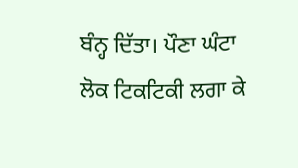ਬੰਨ੍ਹ ਦਿੱਤਾ। ਪੌਣਾ ਘੰਟਾ ਲੋਕ ਟਿਕਟਿਕੀ ਲਗਾ ਕੇ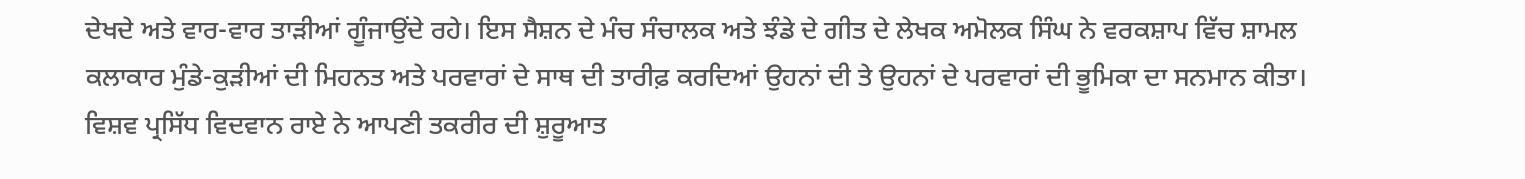ਦੇਖਦੇ ਅਤੇ ਵਾਰ-ਵਾਰ ਤਾੜੀਆਂ ਗੂੰਜਾਉਂਦੇ ਰਹੇ। ਇਸ ਸੈਸ਼ਨ ਦੇ ਮੰਚ ਸੰਚਾਲਕ ਅਤੇ ਝੰਡੇ ਦੇ ਗੀਤ ਦੇ ਲੇਖਕ ਅਮੋਲਕ ਸਿੰਘ ਨੇ ਵਰਕਸ਼ਾਪ ਵਿੱਚ ਸ਼ਾਮਲ ਕਲਾਕਾਰ ਮੁੰਡੇ-ਕੁੜੀਆਂ ਦੀ ਮਿਹਨਤ ਅਤੇ ਪਰਵਾਰਾਂ ਦੇ ਸਾਥ ਦੀ ਤਾਰੀਫ਼ ਕਰਦਿਆਂ ਉਹਨਾਂ ਦੀ ਤੇ ਉਹਨਾਂ ਦੇ ਪਰਵਾਰਾਂ ਦੀ ਭੂਮਿਕਾ ਦਾ ਸਨਮਾਨ ਕੀਤਾ।
ਵਿਸ਼ਵ ਪ੍ਰਸਿੱਧ ਵਿਦਵਾਨ ਰਾਏ ਨੇ ਆਪਣੀ ਤਕਰੀਰ ਦੀ ਸ਼ੁਰੂਆਤ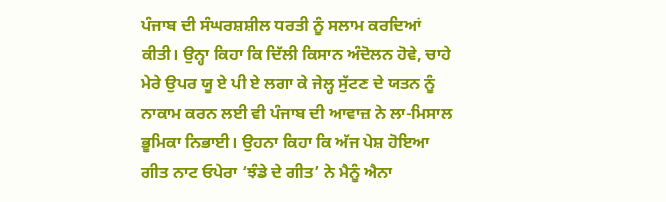ਪੰਜਾਬ ਦੀ ਸੰਘਰਸ਼ਸ਼ੀਲ ਧਰਤੀ ਨੂੰ ਸਲਾਮ ਕਰਦਿਆਂ ਕੀਤੀ। ਉਨ੍ਹਾ ਕਿਹਾ ਕਿ ਦਿੱਲੀ ਕਿਸਾਨ ਅੰਦੋਲਨ ਹੋਵੇ, ਚਾਹੇ ਮੇਰੇ ਉਪਰ ਯੂ ਏ ਪੀ ਏ ਲਗਾ ਕੇ ਜੇਲ੍ਹ ਸੁੱਟਣ ਦੇ ਯਤਨ ਨੂੰ ਨਾਕਾਮ ਕਰਨ ਲਈ ਵੀ ਪੰਜਾਬ ਦੀ ਆਵਾਜ਼ ਨੇ ਲਾ-ਮਿਸਾਲ ਭੂਮਿਕਾ ਨਿਭਾਈ। ਉਹਨਾ ਕਿਹਾ ਕਿ ਅੱਜ ਪੇਸ਼ ਹੋਇਆ ਗੀਤ ਨਾਟ ਓਪੇਰਾ ‘ਝੰਡੇ ਦੇ ਗੀਤ’ ਨੇ ਮੈਨੂੰ ਐਨਾ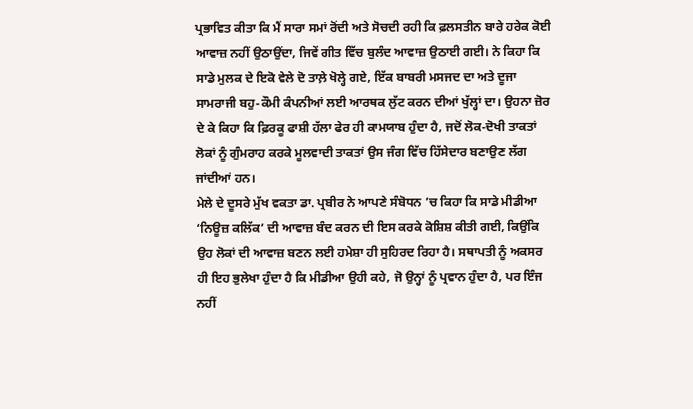ਪ੍ਰਭਾਵਿਤ ਕੀਤਾ ਕਿ ਮੈਂ ਸਾਰਾ ਸਮਾਂ ਰੋਂਦੀ ਅਤੇ ਸੋਚਦੀ ਰਹੀ ਕਿ ਫ਼ਲਸਤੀਨ ਬਾਰੇ ਹਰੇਕ ਕੋਈ ਆਵਾਜ਼ ਨਹੀਂ ਉਠਾਉਂਦਾ, ਜਿਵੇਂ ਗੀਤ ਵਿੱਚ ਬੁਲੰਦ ਆਵਾਜ਼ ਉਠਾਈ ਗਈ। ਨੇ ਕਿਹਾ ਕਿ ਸਾਡੇ ਮੁਲਕ ਦੇ ਇਕੋ ਵੇਲੇ ਦੋ ਤਾਲ਼ੇ ਖੋਲ੍ਹੇ ਗਏ, ਇੱਕ ਬਾਬਰੀ ਮਸਜਦ ਦਾ ਅਤੇ ਦੂਜਾ ਸਾਮਰਾਜੀ ਬਹੁ-ਕੌਮੀ ਕੰਪਨੀਆਂ ਲਈ ਆਰਥਕ ਲੁੱਟ ਕਰਨ ਦੀਆਂ ਖੁੱਲ੍ਹਾਂ ਦਾ। ਉਹਨਾ ਜ਼ੋਰ ਦੇ ਕੇ ਕਿਹਾ ਕਿ ਫ਼ਿਰਕੂ ਫਾਸ਼ੀ ਹੱਲਾ ਫੇਰ ਹੀ ਕਾਮਯਾਬ ਹੁੰਦਾ ਹੈ, ਜਦੋਂ ਲੋਕ-ਦੋਖੀ ਤਾਕਤਾਂ ਲੋਕਾਂ ਨੂੰ ਗੁੰਮਰਾਹ ਕਰਕੇ ਮੂਲਵਾਦੀ ਤਾਕਤਾਂ ਉਸ ਜੰਗ ਵਿੱਚ ਹਿੱਸੇਦਾਰ ਬਣਾਉਣ ਲੱਗ ਜਾਂਦੀਆਂ ਹਨ।
ਮੇਲੇ ਦੇ ਦੂਸਰੇ ਮੁੱਖ ਵਕਤਾ ਡਾ. ਪ੍ਰਬੀਰ ਨੇ ਆਪਣੇ ਸੰਬੋਧਨ ’ਚ ਕਿਹਾ ਕਿ ਸਾਡੇ ਮੀਡੀਆ ‘ਨਿਊਜ਼ ਕਲਿੱਕ’ ਦੀ ਆਵਾਜ਼ ਬੰਦ ਕਰਨ ਦੀ ਇਸ ਕਰਕੇ ਕੋਸ਼ਿਸ਼ ਕੀਤੀ ਗਈ, ਕਿਉਂਕਿ ਉਹ ਲੋਕਾਂ ਦੀ ਆਵਾਜ਼ ਬਣਨ ਲਈ ਹਮੇਸ਼ਾ ਹੀ ਸੁਹਿਰਦ ਰਿਹਾ ਹੈ। ਸਥਾਪਤੀ ਨੂੰ ਅਕਸਰ ਹੀ ਇਹ ਭੁਲੇਖਾ ਹੁੰਦਾ ਹੈ ਕਿ ਮੀਡੀਆ ਉਹੀ ਕਹੇ, ਜੋ ਉਨ੍ਹਾਂ ਨੂੰ ਪ੍ਰਵਾਨ ਹੁੰਦਾ ਹੈ, ਪਰ ਇੰਜ ਨਹੀਂ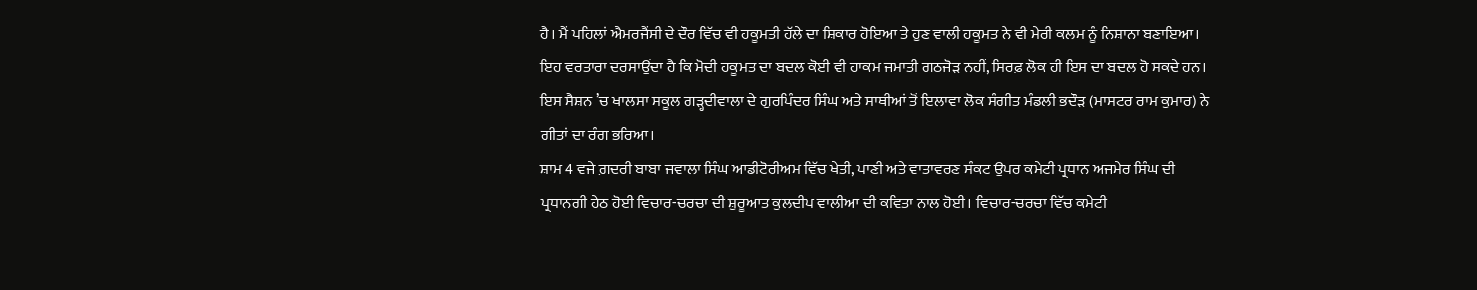ਹੈ। ਮੈਂ ਪਹਿਲਾਂ ਐਮਰਜੈਂਸੀ ਦੇ ਦੌਰ ਵਿੱਚ ਵੀ ਹਕੂਮਤੀ ਹੱਲੇ ਦਾ ਸ਼ਿਕਾਰ ਹੋਇਆ ਤੇ ਹੁਣ ਵਾਲੀ ਹਕੂਮਤ ਨੇ ਵੀ ਮੇਰੀ ਕਲਮ ਨੂੰ ਨਿਸ਼ਾਨਾ ਬਣਾਇਆ। ਇਹ ਵਰਤਾਰਾ ਦਰਸਾਉਂਦਾ ਹੈ ਕਿ ਮੋਦੀ ਹਕੂਮਤ ਦਾ ਬਦਲ ਕੋਈ ਵੀ ਹਾਕਮ ਜਮਾਤੀ ਗਠਜੋੜ ਨਹੀਂ, ਸਿਰਫ਼ ਲੋਕ ਹੀ ਇਸ ਦਾ ਬਦਲ ਹੋ ਸਕਦੇ ਹਨ।
ਇਸ ਸੈਸ਼ਨ ’ਚ ਖਾਲਸਾ ਸਕੂਲ ਗੜ੍ਹਦੀਵਾਲਾ ਦੇ ਗੁਰਪਿੰਦਰ ਸਿੰਘ ਅਤੇ ਸਾਥੀਆਂ ਤੋਂ ਇਲਾਵਾ ਲੋਕ ਸੰਗੀਤ ਮੰਡਲੀ ਭਦੌੜ (ਮਾਸਟਰ ਰਾਮ ਕੁਮਾਰ) ਨੇ ਗੀਤਾਂ ਦਾ ਰੰਗ ਭਰਿਆ।
ਸ਼ਾਮ 4 ਵਜੇ ਗ਼ਦਰੀ ਬਾਬਾ ਜਵਾਲਾ ਸਿੰਘ ਆਡੀਟੋਰੀਅਮ ਵਿੱਚ ਖੇਤੀ, ਪਾਣੀ ਅਤੇ ਵਾਤਾਵਰਣ ਸੰਕਟ ਉਪਰ ਕਮੇਟੀ ਪ੍ਰਧਾਨ ਅਜਮੇਰ ਸਿੰਘ ਦੀ ਪ੍ਰਧਾਨਗੀ ਹੇਠ ਹੋਈ ਵਿਚਾਰ-ਚਰਚਾ ਦੀ ਸ਼ੁਰੂਆਤ ਕੁਲਦੀਪ ਵਾਲੀਆ ਦੀ ਕਵਿਤਾ ਨਾਲ ਹੋਈ। ਵਿਚਾਰ-ਚਰਚਾ ਵਿੱਚ ਕਮੇਟੀ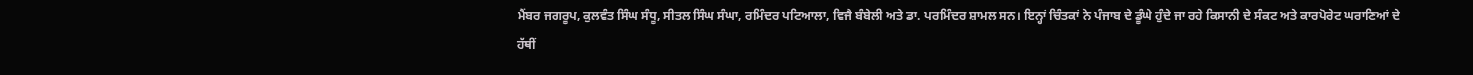ਮੈਂਬਰ ਜਗਰੂਪ, ਕੁਲਵੰਤ ਸਿੰਘ ਸੰਧੂ, ਸੀਤਲ ਸਿੰਘ ਸੰਘਾ, ਰਮਿੰਦਰ ਪਟਿਆਲਾ, ਵਿਜੈ ਬੰਬੇਲੀ ਅਤੇ ਡਾ. ਪਰਮਿੰਦਰ ਸ਼ਾਮਲ ਸਨ। ਇਨ੍ਹਾਂ ਚਿੰਤਕਾਂ ਨੇ ਪੰਜਾਬ ਦੇ ਡੂੰਘੇ ਹੁੰਦੇ ਜਾ ਰਹੇ ਕਿਸਾਨੀ ਦੇ ਸੰਕਟ ਅਤੇ ਕਾਰਪੋਰੇਟ ਘਰਾਣਿਆਂ ਦੇ ਹੱਥੀਂ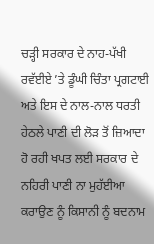ਚੜ੍ਹੀ ਸਰਕਾਰ ਦੇ ਨਾਹ-ਪੱਖੀ ਰਵੱਈਏ ’ਤੇ ਡੂੰਘੀ ਚਿੰਤਾ ਪ੍ਰਗਟਾਈ ਅਤੇ ਇਸ ਦੇ ਨਾਲ-ਨਾਲ ਧਰਤੀ ਹੇਠਲੇ ਪਾਣੀ ਦੀ ਲੋੜ ਤੋਂ ਜ਼ਿਆਦਾ ਹੋ ਰਹੀ ਖਪਤ ਲਈ ਸਰਕਾਰ ਦੇ ਨਹਿਰੀ ਪਾਣੀ ਨਾ ਮੁਹੱਈਆ ਕਰਾਉਣ ਨੂੰ ਕਿਸਾਨੀ ਨੂੰ ਬਦਨਾਮ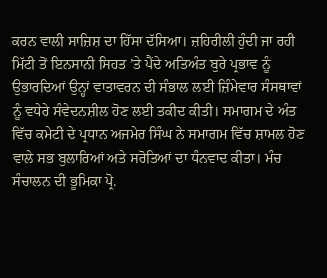ਕਰਨ ਵਾਲੀ ਸਾਜ਼ਿਸ਼ ਦਾ ਹਿੱਸਾ ਦੱਸਿਆ। ਜ਼ਹਿਰੀਲੀ ਹੁੰਦੀ ਜਾ ਰਹੀ ਮਿੱਟੀ ਤੋਂ ਇਨਸਾਨੀ ਸਿਹਤ ’ਤੇ ਪੈਂਦੇ ਅਤਿਅੰਤ ਬੁਰੇ ਪ੍ਰਭਾਵ ਨੂੰ ਉਭਾਰਦਿਆਂ ਉਨ੍ਹਾਂ ਵਾਤਾਵਰਨ ਦੀ ਸੰਭਾਲ ਲਈ ਜ਼ਿੰਮੇਵਾਰ ਸੰਸਥਾਵਾਂ ਨੂੰ ਵਧੇਰੇ ਸੰਵੇਦਨਸ਼ੀਲ ਹੋਣ ਲਈ ਤਕੀਦ ਕੀਤੀ। ਸਮਾਗਮ ਦੇ ਅੰਤ ਵਿੱਚ ਕਮੇਟੀ ਦੇ ਪ੍ਰਧਾਨ ਅਜਮੇਰ ਸਿੰਘ ਨੇ ਸਮਾਗਮ ਵਿੱਚ ਸ਼ਾਮਲ ਹੋਣ ਵਾਲੇ ਸਭ ਬੁਲਾਰਿਆਂ ਅਤੇ ਸਰੋਤਿਆਂ ਦਾ ਧੰਨਵਾਦ ਕੀਤਾ। ਮੰਚ ਸੰਚਾਲਨ ਦੀ ਭੂਮਿਕਾ ਪ੍ਰੋ.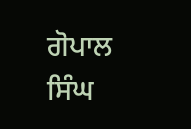ਗੋਪਾਲ ਸਿੰਘ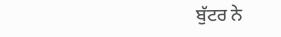ਬੁੱਟਰ ਨੇ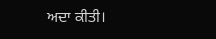ਅਦਾ ਕੀਤੀ।